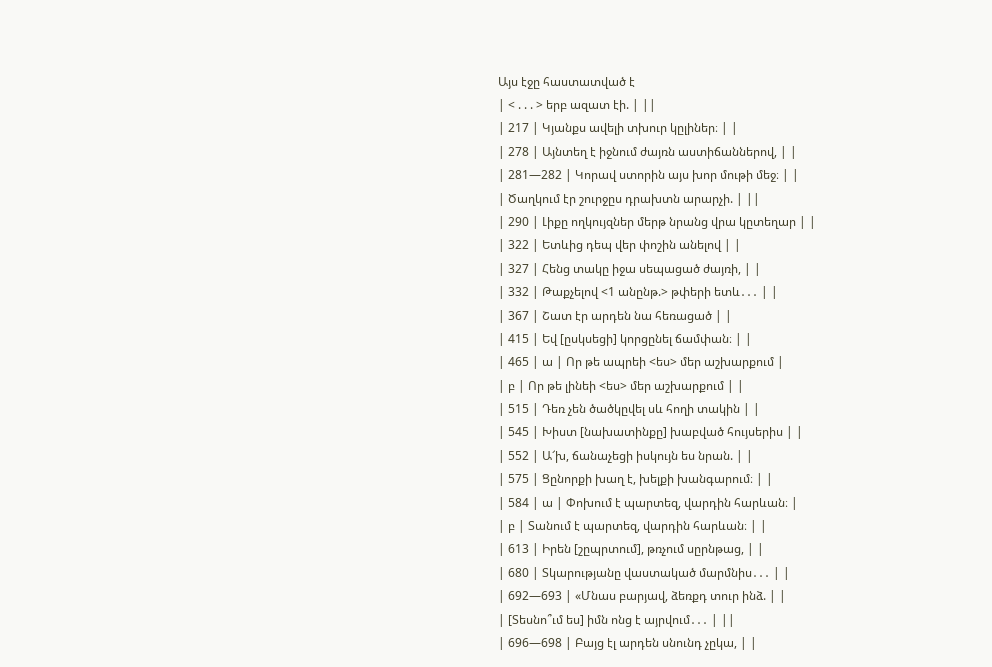Այս էջը հաստատված է
| < . . . > երբ ազատ էի. | ||
| 217 | Կյանքս ավելի տխուր կըլիներ։ | |
| 278 | Այնտեղ է իջնում ժայռն աստիճաններով, | |
| 281—282 | Կորավ ստորին այս խոր մութի մեջ։ | |
| Ծաղկում էր շուրջըս դրախտն արարչի. | ||
| 290 | Լիքը ողկույզներ մերթ նրանց վրա կըտեղար | |
| 322 | Ետևից դեպ վեր փոշին անելով | |
| 327 | Հենց տակը իջա սեպացած ժայռի, | |
| 332 | Թաքչելով <1 անընթ.> թփերի ետև․․․ | |
| 367 | Շատ էր արդեն նա հեռացած | |
| 415 | Եվ [ըսկսեցի] կորցընել ճամփան։ | |
| 465 | ա | Որ թե ապրեի <ես> մեր աշխարքում |
| բ | Որ թե լինեի <ես> մեր աշխարքում | |
| 515 | Դեռ չեն ծածկըվել սև հողի տակին | |
| 545 | Խիստ [նախատինքը] խաբված հույսերիս | |
| 552 | Ա՜խ, ճանաչեցի իսկույն ես նրան. | |
| 575 | Ցընորքի խաղ է, խելքի խանգարում։ | |
| 584 | ա | Փոխում է պարտեզ, վարդին հարևան։ |
| բ | Տանում է պարտեզ, վարդին հարևան։ | |
| 613 | Իրեն [շըպրտում], թռչում սըրնթաց, | |
| 680 | Տկարությանը վաստակած մարմնիս․․․ | |
| 692—693 | «Մնաս բարյավ, ձեռքդ տուր ինձ. | |
| [Տեսնո՞ւմ ես] իմն ոնց է այրվում․․․ | ||
| 696—698 | Բայց էլ արդեն սնունդ չըկա, | |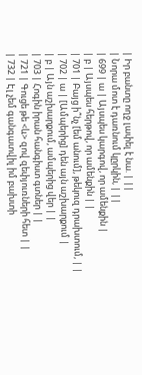| Իր բանտը ողջ լափել է նա. | ||
| Նորա մոտ է դառնում կըրկին, | ||
| 699 | ա | Այսպես կարգով, որ ամենքին |
| բ | Այսպես հերթով, որ ամենքին | |
| 701 | Բայց ի՞նչ [եմ անում], թեկուզ դրախտում, | |
| 702 | ա | [Ամպերից] դեն այն աշխարքում |
| բ | Այն աշխարքում, ամպերից վեր | |
| 703 | Հոգին իրան հանգիստ գտներ | |
| 721 | Գուցե թե <և> զով զեփյուռների հետ | |
| 732 | Էլ չեմ գանգատվիլ իմ բախտի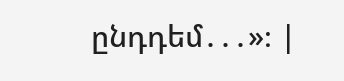ընդդեմ․․․»։ |